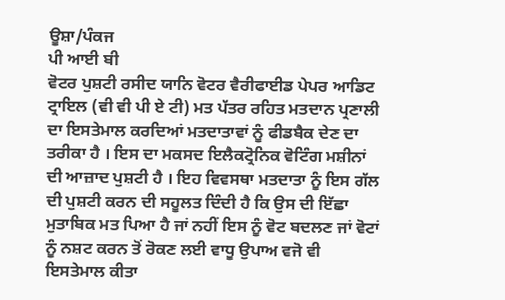ਊਸ਼ਾ/ਪੰਕਜ
ਪੀ ਆਈ ਬੀ
ਵੋਟਰ ਪੁਸ਼ਟੀ ਰਸੀਦ ਯਾਨਿ ਵੋਟਰ ਵੈਰੀਫਾਈਡ ਪੇਪਰ ਆਡਿਟ ਟ੍ਰਾਇਲ (ਵੀ ਵੀ ਪੀ ਏ ਟੀ) ਮਤ ਪੱਤਰ ਰਹਿਤ ਮਤਦਾਨ ਪ੍ਰਣਾਲੀ ਦਾ ਇਸਤੇਮਾਲ ਕਰਦਿਆਂ ਮਤਦਾਤਾਵਾਂ ਨੂੰ ਫੀਡਬੈਕ ਦੇਣ ਦਾ ਤਰੀਕਾ ਹੈ । ਇਸ ਦਾ ਮਕਸਦ ਇਲੈਕਟ੍ਰੋਨਿਕ ਵੋਟਿੰਗ ਮਸ਼ੀਨਾਂ ਦੀ ਆਜ਼ਾਦ ਪੁਸ਼ਟੀ ਹੈ । ਇਹ ਵਿਵਸਥਾ ਮਤਦਾਤਾ ਨੂੰ ਇਸ ਗੱਲ ਦੀ ਪੁਸ਼ਟੀ ਕਰਨ ਦੀ ਸਹੂਲਤ ਦਿੰਦੀ ਹੈ ਕਿ ਉਸ ਦੀ ਇੱਛਾ ਮੁਤਾਬਿਕ ਮਤ ਪਿਆ ਹੈ ਜਾਂ ਨਹੀਂ ਇਸ ਨੂੰ ਵੋਟ ਬਦਲਣ ਜਾਂ ਵੋਟਾਂ ਨੂੰ ਨਸ਼ਟ ਕਰਨ ਤੋਂ ਰੋਕਣ ਲਈ ਵਾਧੂ ਉਪਾਅ ਵਜੋ ਵੀ ਇਸਤੇਮਾਲ ਕੀਤਾ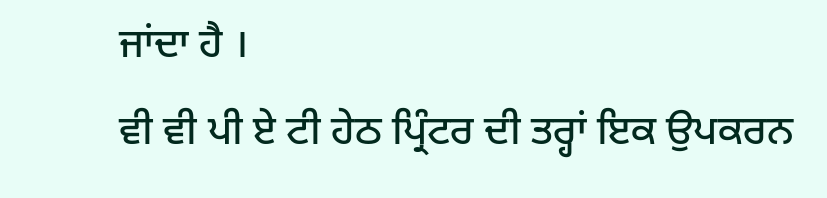ਜਾਂਦਾ ਹੈ ।
ਵੀ ਵੀ ਪੀ ਏ ਟੀ ਹੇਠ ਪ੍ਰਿੰਟਰ ਦੀ ਤਰ੍ਹਾਂ ਇਕ ਉਪਕਰਨ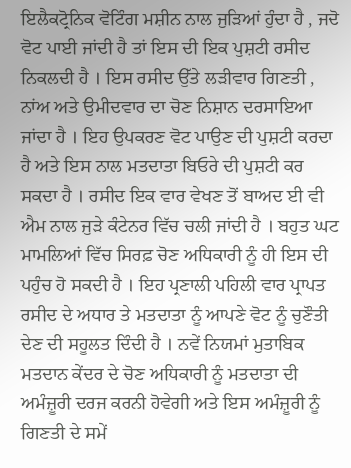ਇਲੈਕਟ੍ਰੋਨਿਕ ਵੋਟਿੰਗ ਮਸ਼ੀਨ ਨਾਲ ਜੁੜਿਆਂ ਹੁੰਦਾ ਹੈ , ਜਦੋ ਵੋਟ ਪਾਈ ਜਾਂਦੀ ਹੈ ਤਾਂ ਇਸ ਦੀ ਇਕ ਪੁਸ਼ਟੀ ਰਸੀਦ ਨਿਕਲਦੀ ਹੈ । ਇਸ ਰਸੀਦ ਉੱਤੇ ਲੜੀਵਾਰ ਗਿਣਤੀ , ਨਾਂਅ ਅਤੇ ਉਮੀਦਵਾਰ ਦਾ ਚੋਣ ਨਿਸ਼ਾਨ ਦਰਸਾਇਆ ਜਾਂਦਾ ਹੈ । ਇਹ ਉਪਕਰਣ ਵੋਟ ਪਾਉਣ ਦੀ ਪੁਸ਼ਟੀ ਕਰਦਾ ਹੈ ਅਤੇ ਇਸ ਨਾਲ ਮਤਦਾਤਾ ਬਿਓਰੇ ਦੀ ਪੁਸ਼ਟੀ ਕਰ ਸਕਦਾ ਹੈ । ਰਸੀਦ ਇਕ ਵਾਰ ਵੇਖਣ ਤੋਂ ਬਾਅਦ ਈ ਵੀ ਐਮ ਨਾਲ ਜੁੜੇ ਕੰਟੇਨਰ ਵਿੱਚ ਚਲੀ ਜਾਂਦੀ ਹੈ । ਬਹੁਤ ਘਟ ਮਾਮਲਿਆਂ ਵਿੱਚ ਸਿਰਫ਼ ਚੋਣ ਅਧਿਕਾਰੀ ਨੂੰ ਹੀ ਇਸ ਦੀ ਪਹੁੰਚ ਹੋ ਸਕਦੀ ਹੈ । ਇਹ ਪ੍ਰਣਾਲੀ ਪਹਿਲੀ ਵਾਰ ਪ੍ਰਾਪਤ ਰਸੀਦ ਦੇ ਅਧਾਰ ਤੇ ਮਤਦਾਤਾ ਨੂੰ ਆਪਣੇ ਵੋਟ ਨੂੰ ਚੁਣੌਤੀ ਦੇਣ ਦੀ ਸਹੂਲਤ ਦਿੰਦੀ ਹੈ । ਨਵੇਂ ਨਿਯਮਾਂ ਮੁਤਾਬਿਕ ਮਤਦਾਨ ਕੇਂਦਰ ਦੇ ਚੋਣ ਅਧਿਕਾਰੀ ਨੂੰ ਮਤਦਾਤਾ ਦੀ ਅਮੰਜ਼ੂਰੀ ਦਰਜ ਕਰਨੀ ਹੋਵੇਗੀ ਅਤੇ ਇਸ ਅਮੰਜ਼ੂਰੀ ਨੂੰ ਗਿਣਤੀ ਦੇ ਸਮੇਂ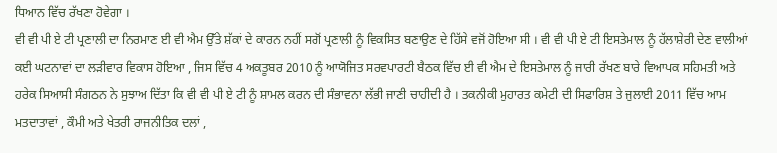ਧਿਆਨ ਵਿੱਚ ਰੱਖਣਾ ਹੋਵੇਗਾ ।
ਵੀ ਵੀ ਪੀ ਏ ਟੀ ਪ੍ਰਣਾਲੀ ਦਾ ਨਿਰਮਾਣ ਈ ਵੀ ਐਮ ਉੱਤੇ ਸ਼ੱਕਾਂ ਦੇ ਕਾਰਨ ਨਹੀਂ ਸਗੋਂ ਪ੍ਰਣਾਲੀ ਨੂੰ ਵਿਕਸਿਤ ਬਣਾਉਣ ਦੇ ਹਿੱਸੇ ਵਜੋਂ ਹੋਇਆ ਸੀ । ਵੀ ਵੀ ਪੀ ਏ ਟੀ ਇਸਤੇਮਾਲ ਨੂੰ ਹੱਲਾਸ਼ੇਰੀ ਦੇਣ ਵਾਲੀਆਂ ਕਈ ਘਟਨਾਵਾਂ ਦਾ ਲੜੀਵਾਰ ਵਿਕਾਸ ਹੋਇਆ , ਜਿਸ ਵਿੱਚ 4 ਅਕਤੂਬਰ 2010 ਨੂੰ ਆਯੋਜਿਤ ਸਰਵਪਾਰਟੀ ਬੈਠਕ ਵਿੱਚ ਈ ਵੀ ਐਮ ਦੇ ਇਸਤੇਮਾਲ ਨੂੰ ਜਾਰੀ ਰੱਖਣ ਬਾਰੇ ਵਿਆਪਕ ਸਹਿਮਤੀ ਅਤੇ ਹਰੇਕ ਸਿਆਸੀ ਸੰਗਠਨ ਨੇ ਸੁਝਾਅ ਦਿੱਤਾ ਕਿ ਵੀ ਵੀ ਪੀ ਏ ਟੀ ਨੂੰ ਸ਼ਾਮਲ ਕਰਨ ਦੀ ਸੰਭਾਵਨਾ ਲੱਭੀ ਜਾਣੀ ਚਾਹੀਦੀ ਹੈ । ਤਕਨੀਕੀ ਮੁਹਾਰਤ ਕਮੇਟੀ ਦੀ ਸਿਫਾਰਿਸ਼ ਤੇ ਜੁਲਾਈ 2011 ਵਿੱਚ ਆਮ ਮਤਦਾਤਾਵਾਂ , ਕੌਮੀ ਅਤੇ ਖੇਤਰੀ ਰਾਜਨੀਤਿਕ ਦਲਾਂ ,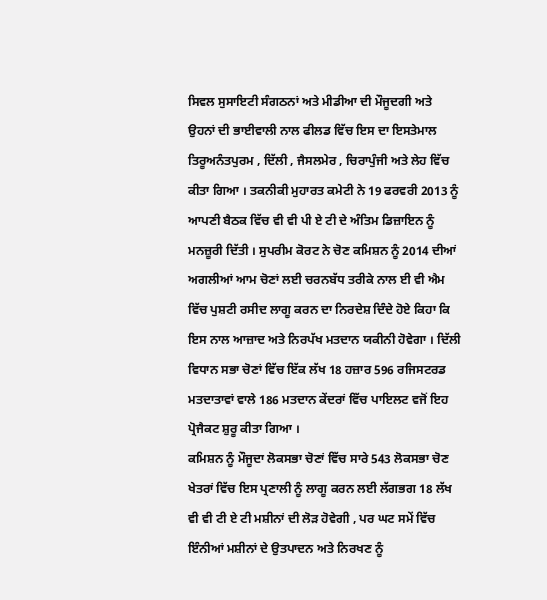ਸਿਵਲ ਸੁਸਾਇਟੀ ਸੰਗਠਨਾਂ ਅਤੇ ਮੀਡੀਆ ਦੀ ਮੌਜੂਦਗੀ ਅਤੇ ਉਹਨਾਂ ਦੀ ਭਾਈਵਾਲੀ ਨਾਲ ਫੀਲਡ ਵਿੱਚ ਇਸ ਦਾ ਇਸਤੇਮਾਲ ਤਿਰੂਅਨੰਤਪੁਰਮ , ਦਿੱਲੀ , ਜੈਸਲਮੇਰ , ਚਿਰਾਪੁੰਜੀ ਅਤੇ ਲੇਹ ਵਿੱਚ ਕੀਤਾ ਗਿਆ । ਤਕਨੀਕੀ ਮੁਹਾਰਤ ਕਮੇਟੀ ਨੇ 19 ਫਰਵਰੀ 2013 ਨੂੰ ਆਪਣੀ ਬੈਠਕ ਵਿੱਚ ਵੀ ਵੀ ਪੀ ਏ ਟੀ ਦੇ ਅੰਤਿਮ ਡਿਜ਼ਾਇਨ ਨੂੰ ਮਨਜ਼ੂਰੀ ਦਿੱਤੀ । ਸੁਪਰੀਮ ਕੋਰਟ ਨੇ ਚੋਣ ਕਮਿਸ਼ਨ ਨੂੰ 2014 ਦੀਆਂ ਅਗਲੀਆਂ ਆਮ ਚੋਣਾਂ ਲਈ ਚਰਨਬੱਧ ਤਰੀਕੇ ਨਾਲ ਈ ਵੀ ਐਮ ਵਿੱਚ ਪੁਸ਼ਟੀ ਰਸੀਦ ਲਾਗੂ ਕਰਨ ਦਾ ਨਿਰਦੇਸ਼ ਦਿੰਦੇ ਹੋਏ ਕਿਹਾ ਕਿ ਇਸ ਨਾਲ ਆਜ਼ਾਦ ਅਤੇ ਨਿਰਪੱਖ ਮਤਦਾਨ ਯਕੀਨੀ ਹੋਵੇਗਾ । ਦਿੱਲੀ ਵਿਧਾਨ ਸਭਾ ਚੋਣਾਂ ਵਿੱਚ ਇੱਕ ਲੱਖ 18 ਹਜ਼ਾਰ 596 ਰਜਿਸਟਰਡ ਮਤਦਾਤਾਵਾਂ ਵਾਲੇ 186 ਮਤਦਾਨ ਕੇਂਦਰਾਂ ਵਿੱਚ ਪਾਇਲਟ ਵਜੋਂ ਇਹ ਪ੍ਰੋਜੈਕਟ ਸ਼ੁਰੂ ਕੀਤਾ ਗਿਆ ।
ਕਮਿਸ਼ਨ ਨੂੰ ਮੌਜੂਦਾ ਲੋਕਸਭਾ ਚੋਣਾਂ ਵਿੱਚ ਸਾਰੇ 543 ਲੋਕਸਭਾ ਚੋਣ ਖੇਤਰਾਂ ਵਿੱਚ ਇਸ ਪ੍ਰਣਾਲੀ ਨੂੰ ਲਾਗੂ ਕਰਨ ਲਈ ਲੱਗਭਗ 18 ਲੱਖ ਵੀ ਵੀ ਟੀ ਏ ਟੀ ਮਸ਼ੀਨਾਂ ਦੀ ਲੋੜ ਹੋਵੇਗੀ , ਪਰ ਘਟ ਸਮੇਂ ਵਿੱਚ ਇੰਨੀਆਂ ਮਸ਼ੀਨਾਂ ਦੇ ਉਤਪਾਦਨ ਅਤੇ ਨਿਰਖਣ ਨੂੰ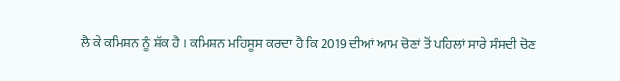ਲੈ ਕੇ ਕਮਿਸ਼ਨ ਨੂੰ ਸ਼ੱਕ ਹੈ । ਕਮਿਸ਼ਨ ਮਹਿਸੂਸ ਕਰਦਾ ਹੈ ਕਿ 2019 ਦੀਆਂ ਆਮ ਚੋਣਾਂ ਤੋਂ ਪਹਿਲਾਂ ਸਾਰੇ ਸੰਸਦੀ ਚੋਣ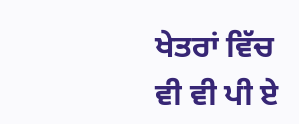ਖੇਤਰਾਂ ਵਿੱਚ ਵੀ ਵੀ ਪੀ ਏ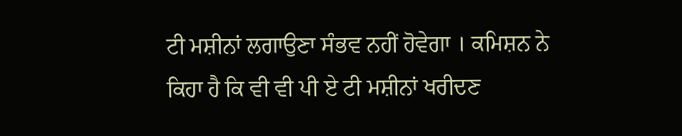ਟੀ ਮਸ਼ੀਨਾਂ ਲਗਾਉਣਾ ਸੰਭਵ ਨਹੀਂ ਹੋਵੇਗਾ । ਕਮਿਸ਼ਨ ਨੇ ਕਿਹਾ ਹੈ ਕਿ ਵੀ ਵੀ ਪੀ ਏ ਟੀ ਮਸ਼ੀਨਾਂ ਖਰੀਦਣ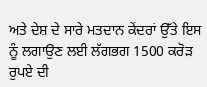ਅਤੇ ਦੇਸ਼ ਦੇ ਸਾਰੇ ਮਤਦਾਨ ਕੇਂਦਰਾਂ ਉੱਤੇ ਇਸ ਨੂੰ ਲਗਾਉਣ ਲਈ ਲੱਗਭਗ 1500 ਕਰੋੜ ਰੁਪਏ ਦੀ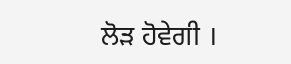ਲੋੜ ਹੋਵੇਗੀ ।